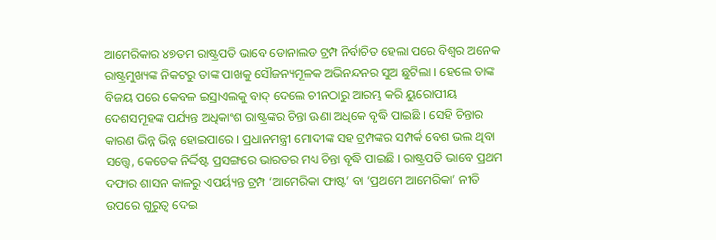ଆମେରିକାର ୪୭ତମ ରାଷ୍ଟ୍ରପତି ଭାବେ ଡୋନାଲଡ ଟ୍ରମ୍ପ ନିର୍ବାଚିତ ହେଲା ପରେ ବିଶ୍ୱର ଅନେକ ରାଷ୍ଟ୍ରମୁଖ୍ୟଙ୍କ ନିକଟରୁ ତାଙ୍କ ପାଖକୁ ସୌଜନ୍ୟମୂଳକ ଅଭିନନ୍ଦନର ସୁଅ ଛୁଟିଲା । ହେଲେ ତାଙ୍କ ବିଜୟ ପରେ କେବଳ ଇସ୍ରାଏଲକୁ ବାଦ୍ ଦେଲେ ଚୀନଠାରୁ ଆରମ୍ଭ କରି ୟୁରୋପୀୟ ଦେଶସମୂହଙ୍କ ପର୍ଯ୍ୟନ୍ତ ଅଧିକାଂଶ ରାଷ୍ଟ୍ରଙ୍କର ଚିନ୍ତା ଊଣା ଅଧିକେ ବୃଦ୍ଧି ପାଇଛି । ସେହି ଚିନ୍ତାର କାରଣ ଭିନ୍ନ ଭିନ୍ନ ହୋଇପାରେ । ପ୍ରଧାନମନ୍ତ୍ରୀ ମୋଦୀଙ୍କ ସହ ଟ୍ରମ୍ପଙ୍କର ସମ୍ପର୍କ ବେଶ ଭଲ ଥିବା ସତ୍ତ୍ୱେ, କେତେକ ନିର୍ଦ୍ଦିଷ୍ଟ ପ୍ରସଙ୍ଗରେ ଭାରତର ମଧ୍ୟ ଚିନ୍ତା ବୃଦ୍ଧି ପାଇଛି । ରାଷ୍ଟ୍ରପତି ଭାବେ ପ୍ରଥମ ଦଫାର ଶାସନ କାଳରୁ ଏପର୍ୟ୍ୟନ୍ତ ଟ୍ରମ୍ପ ‘ଆମେରିକା ଫାଷ୍ଟ’ ବା ‘ପ୍ରଥମେ ଆମେରିକା’ ନୀତି ଉପରେ ଗୁରୁତ୍ୱ ଦେଇ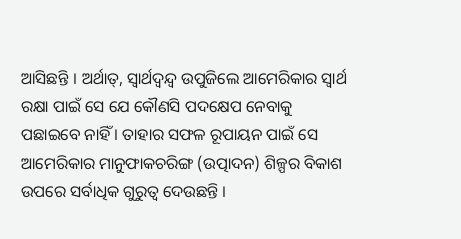ଆସିଛନ୍ତି । ଅର୍ଥାତ୍, ସ୍ୱାର୍ଥଦ୍ୱନ୍ଦ୍ୱ ଉପୁଜିଲେ ଆମେରିକାର ସ୍ୱାର୍ଥ ରକ୍ଷା ପାଇଁ ସେ ଯେ କୌଣସି ପଦକ୍ଷେପ ନେବାକୁ ପଛାଇବେ ନାହିଁ । ତାହାର ସଫଳ ରୂପାୟନ ପାଇଁ ସେ ଆମେରିକାର ମାନୁଫାକଚରିଙ୍ଗ (ଉତ୍ପାଦନ) ଶିଳ୍ପର ବିକାଶ ଉପରେ ସର୍ବାଧିକ ଗୁରୁତ୍ୱ ଦେଉଛନ୍ତି ।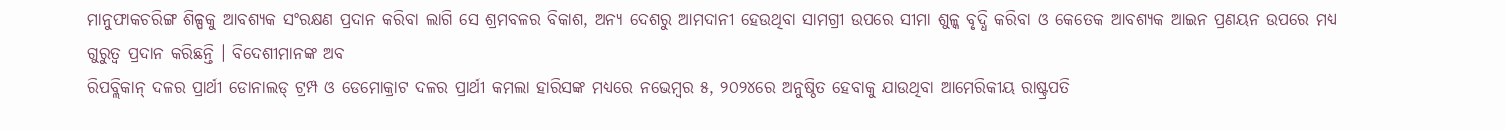ମାନୁଫାକଚରିଙ୍ଗ ଶିଳ୍ପକୁ ଆବଶ୍ୟକ ସଂରକ୍ଷଣ ପ୍ରଦାନ କରିବା ଲାଗି ସେ ଶ୍ରମବଳର ବିକାଶ, ଅନ୍ୟ ଦେଶରୁ ଆମଦାନୀ ହେଉଥିବା ସାମଗ୍ରୀ ଉପରେ ସୀମା ଶୁଳ୍କ ବୃଦ୍ଧି କରିବା ଓ କେତେକ ଆବଶ୍ୟକ ଆଇନ ପ୍ରଣୟନ ଉପରେ ମଧ୍ୟ ଗୁରୁତ୍ୱ ପ୍ରଦାନ କରିଛନ୍ତି । ବିଦେଶୀମାନଙ୍କ ଅବ
ରିପବ୍ଲିକାନ୍ ଦଳର ପ୍ରାର୍ଥୀ ଡୋନାଲଡ୍ ଟ୍ରମ୍ପ ଓ ଡେମୋକ୍ରାଟ ଦଳର ପ୍ରାର୍ଥୀ କମଲା ହାରିସଙ୍କ ମଧ୍ୟରେ ନଭେମ୍ୱର ୫, ୨୦୨୪ରେ ଅନୁଷ୍ଠିତ ହେବାକୁ ଯାଉଥିବା ଆମେରିକୀୟ ରାଷ୍ଟ୍ରପତି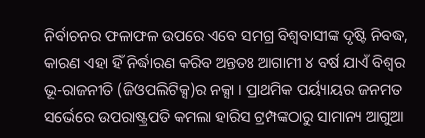ନିର୍ବାଚନର ଫଳାଫଳ ଉପରେ ଏବେ ସମଗ୍ର ବିଶ୍ୱବାସୀଙ୍କ ଦୃଷ୍ଟି ନିବଦ୍ଧ, କାରଣ ଏହା ହିଁ ନିର୍ଦ୍ଧାରଣ କରିବ ଅନ୍ତତଃ ଆଗାମୀ ୪ ବର୍ଷ ଯାଏଁ ବିଶ୍ୱର ଭୂ-ରାଜନୀତି (ଜିଓପଲିଟିକ୍ସ)ର ନକ୍ସା । ପ୍ରାଥମିକ ପର୍ୟ୍ୟାୟର ଜନମତ ସର୍ଭେରେ ଉପରାଷ୍ଟ୍ରପତି କମଲା ହାରିସ ଟ୍ରମ୍ପଙ୍କଠାରୁ ସାମାନ୍ୟ ଆଗୁଆ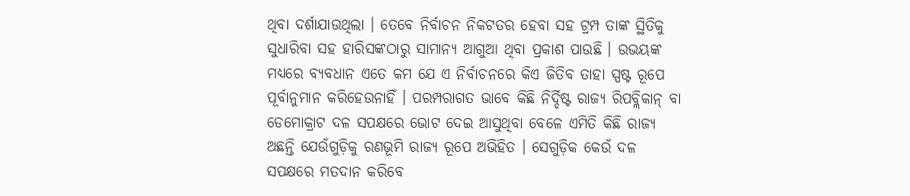ଥିବା ଦର୍ଶାଯାଉଥିଲା । ତେବେ ନିର୍ବାଚନ ନିକଟତର ହେବା ସହ ଟ୍ରମ୍ପ ତାଙ୍କ ସ୍ଥିତିକୁ ସୁଧାରିବା ସହ ହାରିସଙ୍କଠାରୁ ସାମାନ୍ୟ ଆଗୁଆ ଥିବା ପ୍ରକାଶ ପାଉଛି । ଉଭୟଙ୍କ ମଧ୍ୟରେ ବ୍ୟବଧାନ ଏତେ କମ ଯେ ଏ ନିର୍ବାଚନରେ କିଏ ଜିତିବ ତାହା ସ୍ପଷ୍ଟ ରୂପେ ପୂର୍ବାନୁମାନ କରିହେଉନାହିଁ । ପରମ୍ପରାଗତ ଭାବେ କିଛି ନିର୍ଦ୍ଦିଷ୍ଟ ରାଜ୍ୟ ରିପବ୍ଲିକାନ୍ ବା ଡେମୋକ୍ରାଟ ଦଳ ସପକ୍ଷରେ ଭୋଟ ଦେଇ ଆସୁଥିବା ବେଳେ ଏମିତି କିଛି ରାଜ୍ୟ ଅଛନ୍ତି ଯେଉଁଗୁଡ଼ିକୁ ରଣଭୂମି ରାଜ୍ୟ ରୂପେ ଅଭିହିତ । ସେଗୁଡ଼ିକ କେଉଁ ଦଳ ସପକ୍ଷରେ ମତଦାନ କରିବେ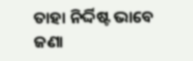ତାହା ନିର୍ଦ୍ଦିଷ୍ଟ ଭାବେ ଜଣା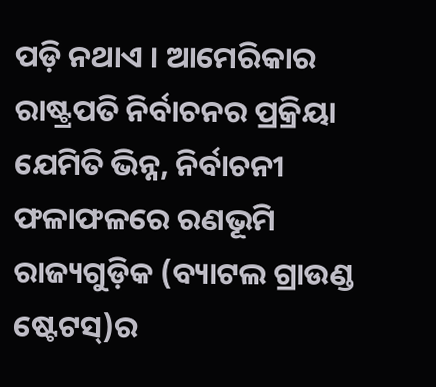ପଡ଼ି ନଥାଏ । ଆମେରିକାର ରାଷ୍ଟ୍ରପତି ନିର୍ବାଚନର ପ୍ରକ୍ରିୟା ଯେମିତି ଭିନ୍ନ, ନିର୍ବାଚନୀ ଫଳାଫଳରେ ରଣଭୂମି ରାଜ୍ୟଗୁଡ଼ିକ (ବ୍ୟାଟଲ ଗ୍ରାଉଣ୍ଡ ଷ୍ଟେଟସ୍)ର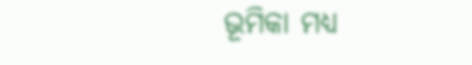ଭୂମିକା ମଧ୍ୟ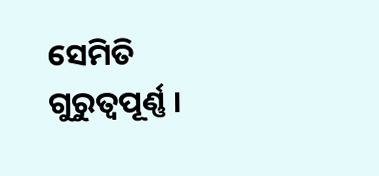ସେମିତି ଗୁରୁତ୍ୱପୂର୍ଣ୍ଣ ।